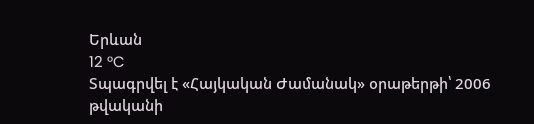Երևան
12 °C
Տպագրվել է «Հայկական Ժամանակ» օրաթերթի՝ 2006 թվականի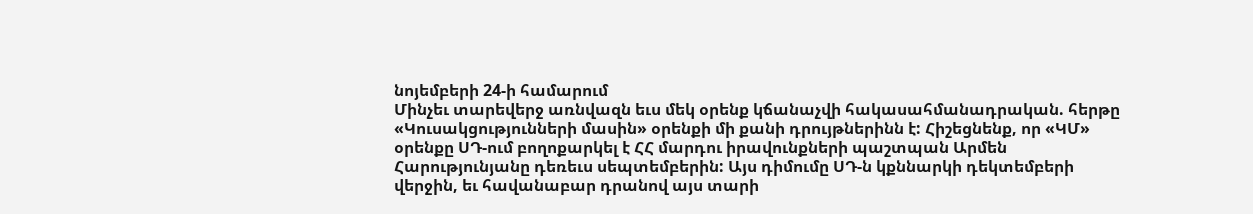նոյեմբերի 24-ի համարում
Մինչեւ տարեվերջ առնվազն եւս մեկ օրենք կճանաչվի հակասահմանադրական. հերթը «Կուսակցությունների մասին» օրենքի մի քանի դրույթներինն է: Հիշեցնենք, որ «ԿՄ» օրենքը ՍԴ-ում բողոքարկել է ՀՀ մարդու իրավունքների պաշտպան Արմեն Հարությունյանը դեռեւս սեպտեմբերին: Այս դիմումը ՍԴ-ն կքննարկի դեկտեմբերի վերջին, եւ հավանաբար դրանով այս տարի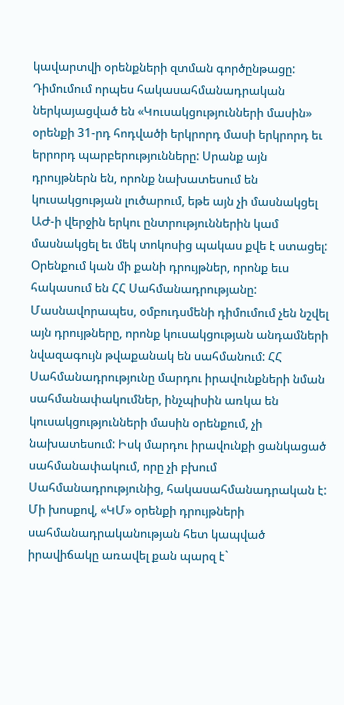կավարտվի օրենքների զտման գործընթացը: Դիմումում որպես հակասահմանադրական ներկայացված են «Կուսակցությունների մասին» օրենքի 31-րդ հոդվածի երկրորդ մասի երկրորդ եւ երրորդ պարբերությունները: Սրանք այն դրույթներն են, որոնք նախատեսում են կուսակցության լուծարում, եթե այն չի մասնակցել ԱԺ-ի վերջին երկու ընտրություններին կամ մասնակցել եւ մեկ տոկոսից պակաս քվե է ստացել:
Օրենքում կան մի քանի դրույթներ, որոնք եւս հակասում են ՀՀ Սահմանադրությանը: Մասնավորապես, օմբուդսմենի դիմումում չեն նշվել այն դրույթները, որոնք կուսակցության անդամների նվազագույն թվաքանակ են սահմանում: ՀՀ Սահմանադրությունը մարդու իրավունքների նման սահմանափակումներ, ինչպիսին առկա են կուսակցությունների մասին օրենքում, չի նախատեսում: Իսկ մարդու իրավունքի ցանկացած սահմանափակում, որը չի բխում Սահմանադրությունից, հակասահմանադրական է: Մի խոսքով, «ԿՄ» օրենքի դրույթների սահմանադրականության հետ կապված իրավիճակը առավել քան պարզ է`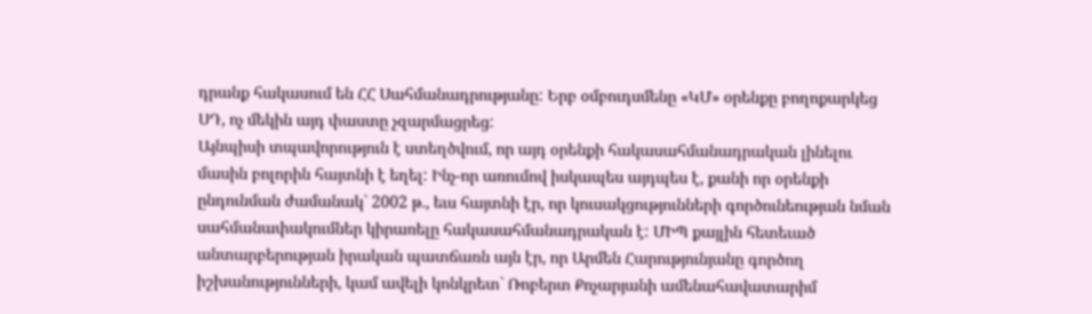դրանք հակասում են ՀՀ Սահմանադրությանը: Երբ օմբուդսմենը «ԿՄ» օրենքը բողոքարկեց ՍԴ, ոչ մեկին այդ փաստը չզարմացրեց:
Այնպիսի տպավորություն է ստեղծվում, որ այդ օրենքի հակասահմանադրական լինելու մասին բոլորին հայտնի է եղել: Ինչ-որ առումով իսկապես այդպես է, քանի որ օրենքի ընդունման ժամանակ` 2002 թ., եւս հայտնի էր, որ կուսակցությունների գործունեության նման սահմանափակումներ կիրառելը հակասահմանադրական է: ՄԻՊ քայլին հետեւած անտարբերության իրական պատճառն այն էր, որ Արմեն Հարությունյանը գործող իշխանությունների, կամ ավելի կոնկրետ` Ռոբերտ Քոչարյանի ամենահավատարիմ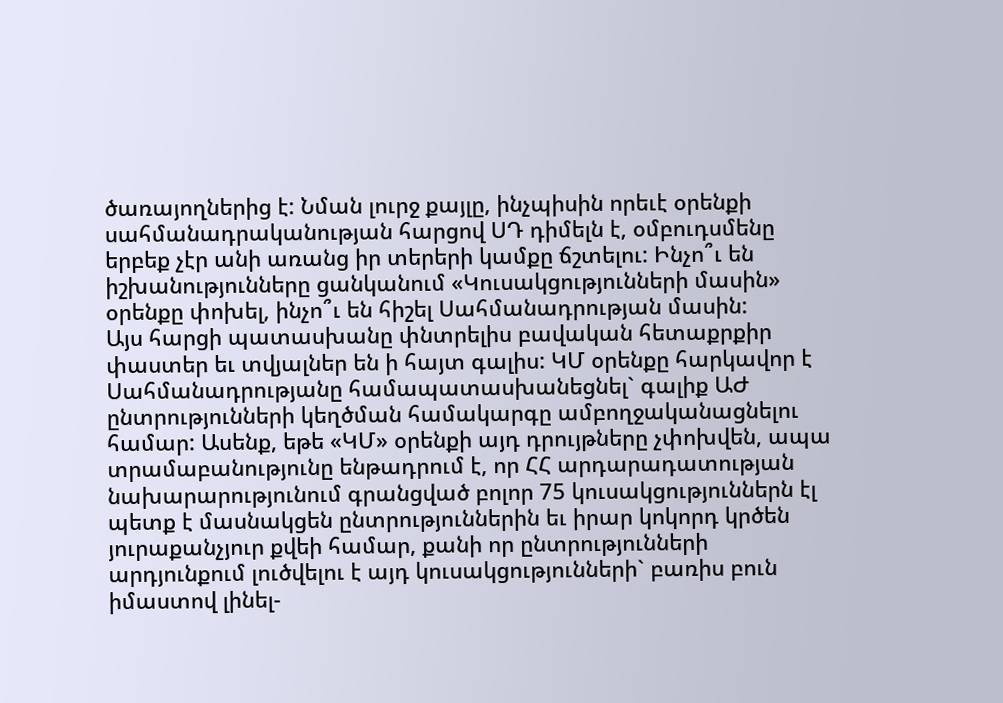ծառայողներից է: Նման լուրջ քայլը, ինչպիսին որեւէ օրենքի սահմանադրականության հարցով ՍԴ դիմելն է, օմբուդսմենը երբեք չէր անի առանց իր տերերի կամքը ճշտելու: Ինչո՞ւ են իշխանությունները ցանկանում «Կուսակցությունների մասին» օրենքը փոխել, ինչո՞ւ են հիշել Սահմանադրության մասին:
Այս հարցի պատասխանը փնտրելիս բավական հետաքրքիր փաստեր եւ տվյալներ են ի հայտ գալիս: ԿՄ օրենքը հարկավոր է Սահմանադրությանը համապատասխանեցնել` գալիք ԱԺ ընտրությունների կեղծման համակարգը ամբողջականացնելու համար: Ասենք, եթե «ԿՄ» օրենքի այդ դրույթները չփոխվեն, ապա տրամաբանությունը ենթադրում է, որ ՀՀ արդարադատության նախարարությունում գրանցված բոլոր 75 կուսակցություններն էլ պետք է մասնակցեն ընտրություններին եւ իրար կոկորդ կրծեն յուրաքանչյուր քվեի համար, քանի որ ընտրությունների արդյունքում լուծվելու է այդ կուսակցությունների` բառիս բուն իմաստով լինել-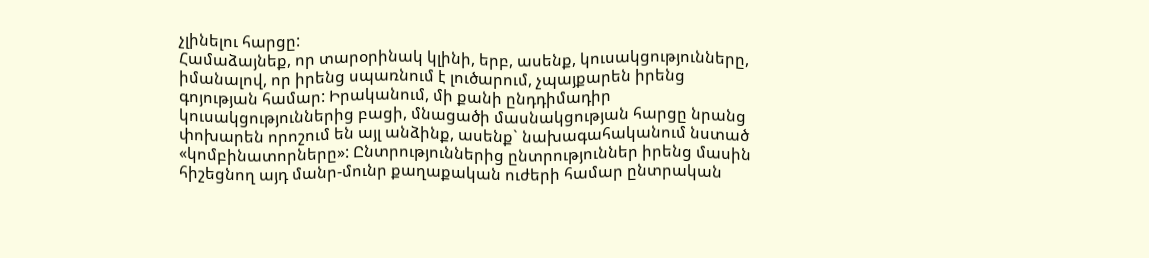չլինելու հարցը:
Համաձայնեք, որ տարօրինակ կլինի, երբ, ասենք, կուսակցությունները, իմանալով, որ իրենց սպառնում է լուծարում, չպայքարեն իրենց գոյության համար: Իրականում, մի քանի ընդդիմադիր կուսակցություններից բացի, մնացածի մասնակցության հարցը նրանց փոխարեն որոշում են այլ անձինք, ասենք` նախագահականում նստած «կոմբինատորները»: Ընտրություններից ընտրություններ իրենց մասին հիշեցնող այդ մանր-մունր քաղաքական ուժերի համար ընտրական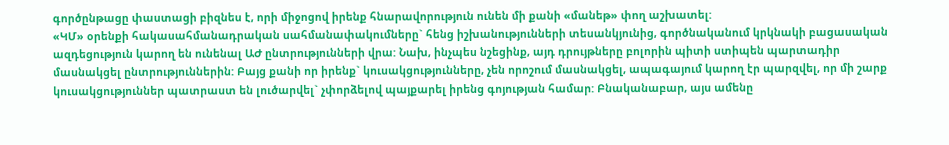գործընթացը փաստացի բիզնես է, որի միջոցով իրենք հնարավորություն ունեն մի քանի «մանեթ» փող աշխատել:
«ԿՄ» օրենքի հակասահմանադրական սահմանափակումները` հենց իշխանությունների տեսանկյունից, գործնականում կրկնակի բացասական ազդեցություն կարող են ունենալ ԱԺ ընտրությունների վրա: Նախ, ինչպես նշեցինք, այդ դրույթները բոլորին պիտի ստիպեն պարտադիր մասնակցել ընտրություններին: Բայց քանի որ իրենք` կուսակցությունները, չեն որոշում մասնակցել, ապագայում կարող էր պարզվել, որ մի շարք կուսակցություններ պատրաստ են լուծարվել` չփորձելով պայքարել իրենց գոյության համար: Բնականաբար, այս ամենը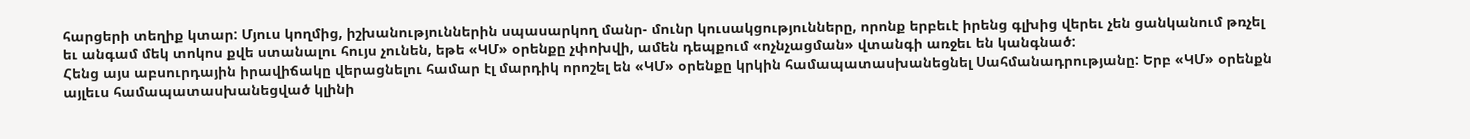հարցերի տեղիք կտար: Մյուս կողմից, իշխանություններին սպասարկող մանր- մունր կուսակցությունները, որոնք երբեւէ իրենց գլխից վերեւ չեն ցանկանում թռչել եւ անգամ մեկ տոկոս քվե ստանալու հույս չունեն, եթե «ԿՄ» օրենքը չփոխվի, ամեն դեպքում «ոչնչացման» վտանգի առջեւ են կանգնած:
Հենց այս աբսուրդային իրավիճակը վերացնելու համար էլ մարդիկ որոշել են «ԿՄ» օրենքը կրկին համապատասխանեցնել Սահմանադրությանը: Երբ «ԿՄ» օրենքն այլեւս համապատասխանեցված կլինի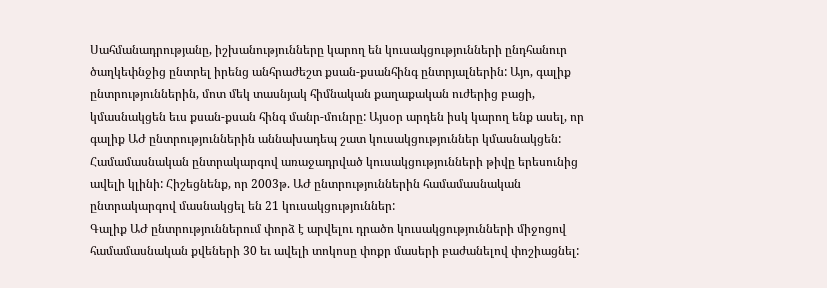Սահմանադրությանը, իշխանությունները կարող են կուսակցությունների ընդհանուր ծաղկեփնջից ընտրել իրենց անհրաժեշտ քսան-քսանհինգ ընտրյալներին: Այո, գալիք ընտրություններին, մոտ մեկ տասնյակ հիմնական քաղաքական ուժերից բացի, կմասնակցեն եւս քսան-քսան հինգ մանր-մունրը: Այսօր արդեն իսկ կարող ենք ասել, որ գալիք ԱԺ ընտրություններին աննախադեպ շատ կուսակցություններ կմասնակցեն: Համամասնական ընտրակարգով առաջադրված կուսակցությունների թիվը երեսունից ավելի կլինի: Հիշեցնենք, որ 2003թ. ԱԺ ընտրություններին համամասնական ընտրակարգով մասնակցել են 21 կուսակցություններ:
Գալիք ԱԺ ընտրություններում փորձ է արվելու դրածո կուսակցությունների միջոցով համամասնական քվեների 30 եւ ավելի տոկոսը փոքր մասերի բաժանելով փոշիացնել: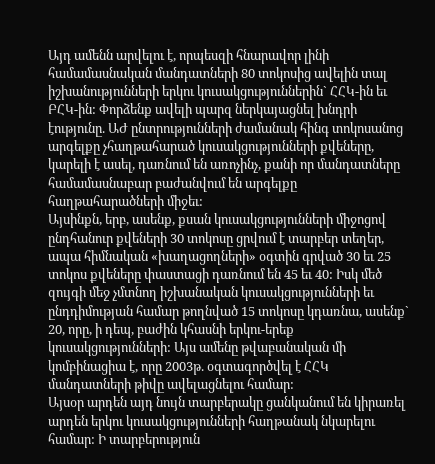Այդ ամենն արվելու է, որպեսզի հնարավոր լինի համամասնական մանդատների 80 տոկոսից ավելին տալ իշխանությունների երկու կուսակցություններին` ՀՀԿ-ին եւ ԲՀԿ-ին: Փորձենք ավելի պարզ ներկայացնել խնդրի էությունը. ԱԺ ընտրությունների ժամանակ հինգ տոկոսանոց արգելքը չհաղթահարած կուսակցությունների քվեները, կարելի է ասել, դառնում են առոչինչ, քանի որ մանդատները համամասնաբար բաժանվում են արգելքը հաղթահարածների միջեւ:
Այսինքն, երբ, ասենք, քսան կուսակցությունների միջոցով ընդհանուր քվեների 30 տոկոսը ցրվում է տարբեր տեղեր, ապա հիմնական «խաղացողների» օգտին գրված 30 եւ 25 տոկոս քվեները փաստացի դառնում են 45 եւ 40: Իսկ մեծ զույգի մեջ չմտնող իշխանական կուսակցությունների եւ ընդդիմության համար թողնված 15 տոկոսը կդառնա, ասենք` 20, որը, ի դեպ, բաժին կհասնի երկու-երեք կուսակցությունների: Այս ամենը թվաբանական մի կոմբինացիա է, որը 2003թ. օգտագործվել է ՀՀԿ մանդատների թիվը ավելացնելու համար:
Այսօր արդեն այդ նույն տարբերակը ցանկանում են կիրառել արդեն երկու կուսակցությունների հաղթանակ նկարելու համար: Ի տարբերություն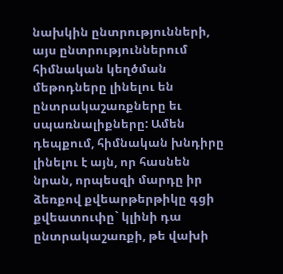նախկին ընտրությունների, այս ընտրություններում հիմնական կեղծման մեթոդները լինելու են ընտրակաշառքները եւ սպառնալիքները: Ամեն դեպքում, հիմնական խնդիրը լինելու է այն, որ հասնեն նրան, որպեսզի մարդը իր ձեռքով քվեարթերթիկը գցի քվեատուփը` կլինի դա ընտրակաշառքի, թե վախի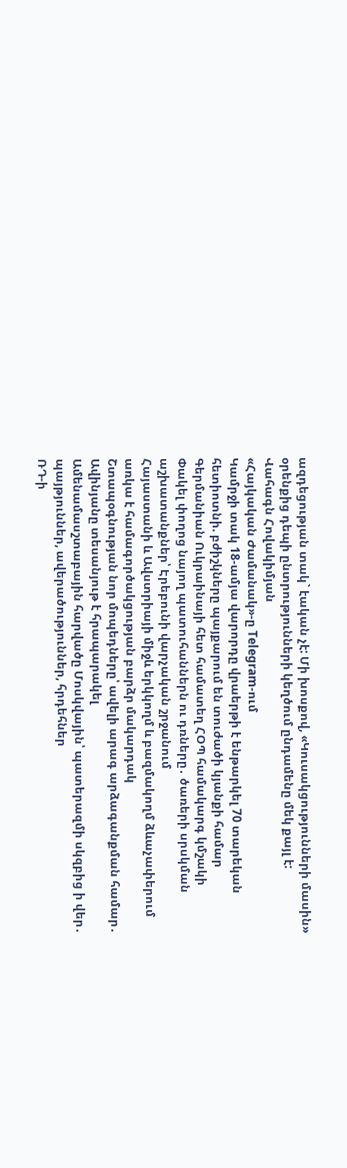ազդեցության տակ` էական չէ: Մի խոսքով, «Կուսակցությունների մասին» օրենքից դեպի ընտրությունների կեղծում ընդամենը մեկ քայլ է:
Վահագն Հովակիմյան
«Հայկական Ժամանակ»-ը Telegram-ում
Կամրջի տակ 18-ամյա վարորդը վրաերթի է ենթարկել 70 տարեկան հետիոտնի. բժիշկները պայքարում են տուժածի կյանքի համար
Գերմանիան Ուկրաինայի հետ համատեղ ՀՕՊ համակարգ կմշակի
Փակել փողոց նայող պատուհաններն ու դռները․ ծառերի սրսկման աշխատանքներ՝ Էրեբունի վարչական շրջանում
Հայաստանի և Ավստրիայի միջև երկկողմ և բազմակողմ ձևաչափերում առկա է համագործակցության բարձր մակարդակ
Շտապօգնության նոր մոպեդները՝ ավելի արագ արձագանքման համար․ Ավինյանը տեսանյութ է հրապարակել
Ամենամասշտաբային հարվածը Մոսկվային՝ պատերազմի սկզբից ի վեր․ պայթյուններ, ավերածություններ, հրդեհներ
ՌԴ-ի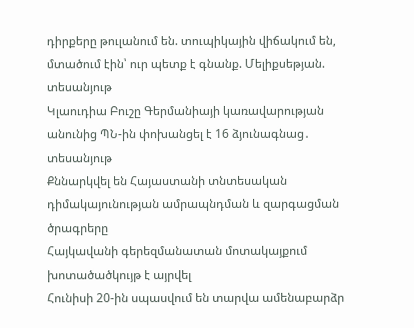դիրքերը թուլանում են. տուպիկային վիճակում են, մտածում էին՝ ուր պետք է գնանք. Մելիքսեթյան. տեսանյութ
Կլաուդիա Բուշը Գերմանիայի կառավարության անունից ՊՆ-ին փոխանցել է 16 ձյունագնաց․ տեսանյութ
Քննարկվել են Հայաստանի տնտեսական դիմակայունության ամրապնդման և զարգացման ծրագրերը
Հայկավանի գերեզմանատան մոտակայքում խոտածածկույթ է այրվել
Հունիսի 20-ին սպասվում են տարվա ամենաբարձր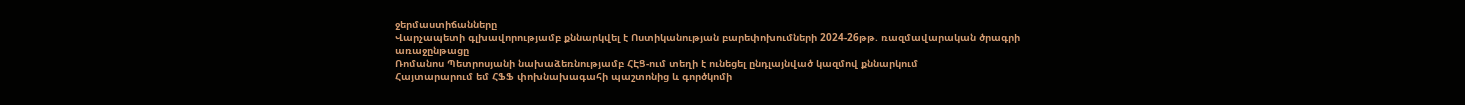ջերմաստիճանները
Վարչապետի գլխավորությամբ քննարկվել է Ոստիկանության բարեփոխումների 2024-26թթ. ռազմավարական ծրագրի առաջընթացը
Ռոմանոս Պետրոսյանի նախաձեռնությամբ ՀԷՑ-ում տեղի է ունեցել ընդլայնված կազմով քննարկում
Հայտարարում եմ ՀՖՖ փոխնախագահի պաշտոնից և գործկոմի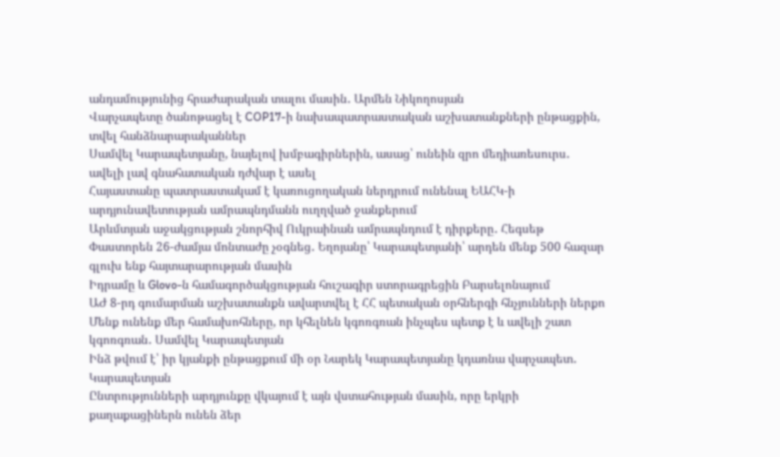անդամությունից հրաժարական տալու մասին․ Արմեն Նիկողոսյան
Վարչապետը ծանոթացել է COP17-ի նախապատրաստական աշխատանքների ընթացքին, տվել հանձնարարականներ
Սամվել Կարապետյանը, նայելով խմբագիրներին, ասաց՝ ունեին զրո մեդիառեսուրս․ ավելի լավ գնահատական դժվար է ասել
Հայաստանը պատրաստակամ է կառուցողական ներդրում ունենալ ԵԱՀԿ-ի արդյունավետության ամրապնդմանն ուղղված ջանքերում
Արևմտյան աջակցության շնորհիվ Ուկրաինան ամրապնդում է դիրքերը․ Հեգսեթ
Փաստորեն 26-ժամյա մոնտաժը չօգնեց․ Եղոյանը՝ Կարապետյանի՝ արդեն մենք 500 հազար գլուխ ենք հայտարարության մասին
Իդրամը և Glovo-ն համագործակցության հուշագիր ստորագրեցին Բարսելոնայում
ԱԺ 8-րդ գումարման աշխատանքն ավարտվել է ՀՀ պետական օրհներգի հնչյունների ներքո
Մենք ունենք մեր համախոհները, որ կհելնեն կգոռգռան ինչպես պետք է և ավելի շատ կգոռգռան․ Սամվել Կարապետյան
Ինձ թվում է՝ իր կյանքի ընթացքում մի օր Նարեկ Կարապետյանը կդառնա վարչապետ․ Կարապետյան
Ընտրությունների արդյունքը վկայում է այն վստահության մասին, որը երկրի քաղաքացիներն ունեն ձեր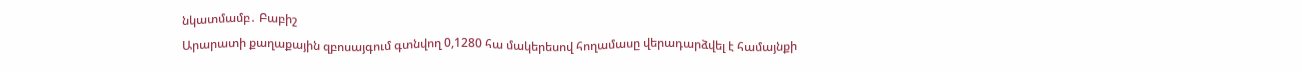նկատմամբ․ Բաբիշ
Արարատի քաղաքային զբոսայգում գտնվող 0,1280 հա մակերեսով հողամասը վերադարձվել է համայնքի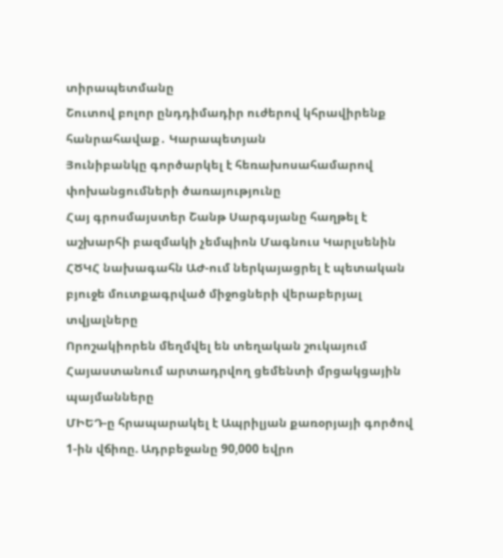տիրապետմանը
Շուտով բոլոր ընդդիմադիր ուժերով կհրավիրենք հանրահավաք․ Կարապետյան
Յունիբանկը գործարկել է հեռախոսահամարով փոխանցումների ծառայությունը
Հայ գրոսմայստեր Շանթ Սարգսյանը հաղթել է աշխարհի բազմակի չեմպիոն Մագնուս Կարլսենին
ՀԾԿՀ նախագահն ԱԺ-ում ներկայացրել է պետական բյուջե մուտքագրված միջոցների վերաբերյալ տվյալները
Որոշակիորեն մեղմվել են տեղական շուկայում Հայաստանում արտադրվող ցեմենտի մրցակցային պայմանները
ՄԻԵԴ-ը հրապարակել է Ապրիլյան քառօրյայի գործով 1-ին վճիռը. Ադրբեջանը 90,000 եվրո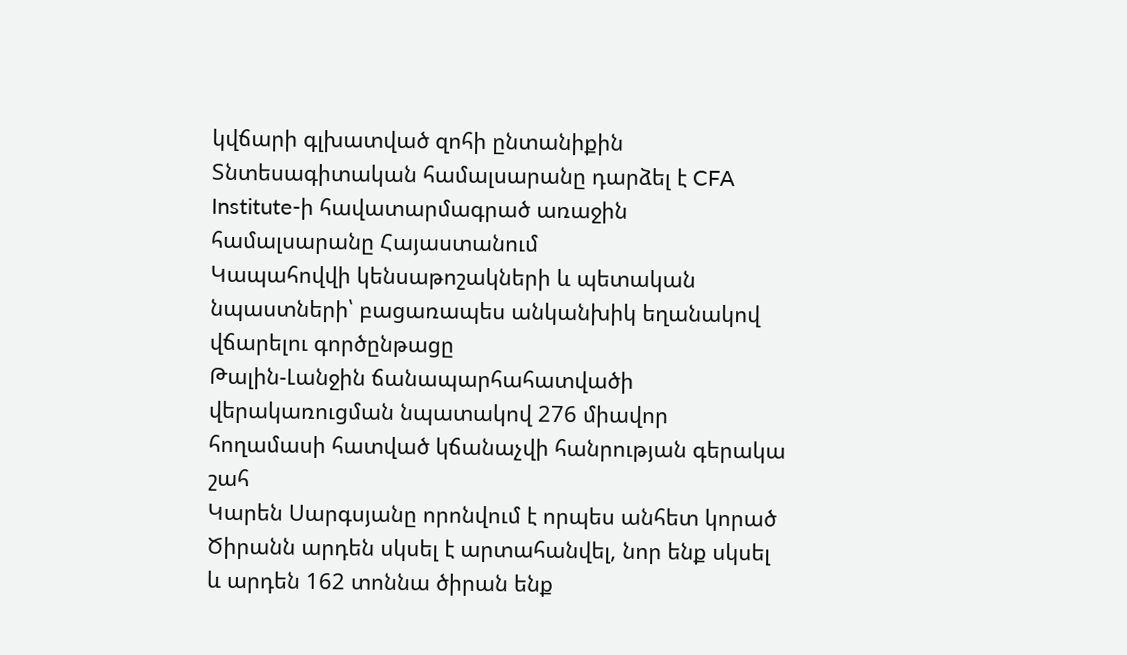կվճարի գլխատված զոհի ընտանիքին
Տնտեսագիտական համալսարանը դարձել է CFA Institute-ի հավատարմագրած առաջին համալսարանը Հայաստանում
Կապահովվի կենսաթոշակների և պետական նպաստների՝ բացառապես անկանխիկ եղանակով վճարելու գործընթացը
Թալին-Լանջին ճանապարհահատվածի վերակառուցման նպատակով 276 միավոր հողամասի հատված կճանաչվի հանրության գերակա շահ
Կարեն Սարգսյանը որոնվում է որպես անհետ կորած
Ծիրանն արդեն սկսել է արտահանվել, նոր ենք սկսել և արդեն 162 տոննա ծիրան ենք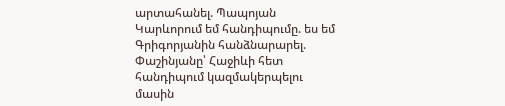արտահանել. Պապոյան
Կարևորում եմ հանդիպումը. ես եմ Գրիգորյանին հանձնարարել. Փաշինյանը՝ Հաջիևի հետ հանդիպում կազմակերպելու մասին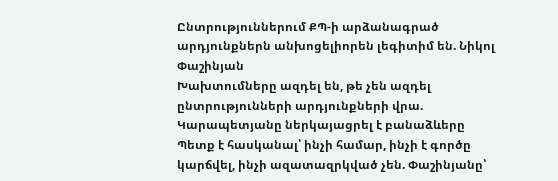Ընտրություններում ՔՊ-ի արձանագրած արդյունքներն անխոցելիորեն լեգիտիմ են. Նիկոլ Փաշինյան
Խախտումները ազդել են, թե չեն ազդել ընտրությունների արդյունքների վրա. Կարապետյանը ներկայացրել է բանաձևերը
Պետք է հասկանալ՝ ինչի համար, ինչի է գործը կարճվել, ինչի ազատազրկված չեն. Փաշինյանը՝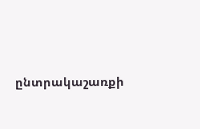ընտրակաշառքի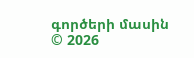գործերի մասին
© 2026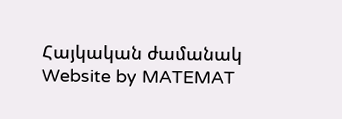Հայկական ժամանակ
Website by MATEMAT